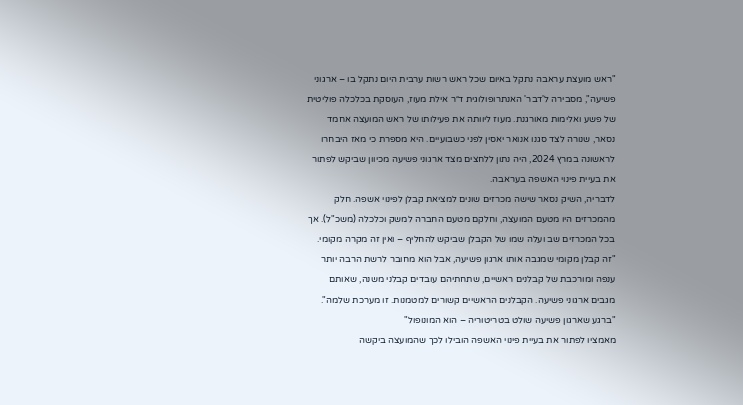"ראש מועצת עראבה נתקל באיום שכל ראש רשות ערבית היום נתקל בו – ארגוני פשיעה", מסבירה ל'דבר' האנתרופולוגית ד״ר אילת מעוז, העוסקת בכלכלה פוליטית של פשע ואלימות מאורגנת. מעוז ליוותה את פעילותו של ראש המועצה אחמד נסאר, שנורה לצד סגנו אנואר יאסין לפני כשבועיים. היא מספרת כי מאז היבחרו לראשונה במרץ 2024, היה נתון ללחצים מצד ארגוני פשיעה מכיוון שביקש לפתור את בעיית פינוי האשפה בעראבה.
לדבריה, השיק נסאר שישה מכרזים שונים למציאת קבלן לפינוי אשפה. חלק מהמכרזים היו מטעם המועצה, וחלקם מטעם החברה למשק וכלכלה (משכ"ל). אך בכל המכרזים שב ועלה שמו של הקבלן שביקש להחליף – ואין זה מקרה מקומי. "זה קבלן מקומי שמגבה אותו ארגון פשיעה, אבל הוא מחובר לרשת הרבה יותר ענפה ומורכבת של קבלנים ראשיים, שתחתיהם עובדים קבלני משנה, שאותם מגבים ארגוני פשיעה. הקבלנים הראשיים קשורים למטמנות. זו מערכת שלמה".
"ברגע שארגון פשיעה שולט בטריטוריה – הוא המונופול"
מאמציו לפתור את בעיית פינוי האשפה הובילו לכך שהמועצה ביקשה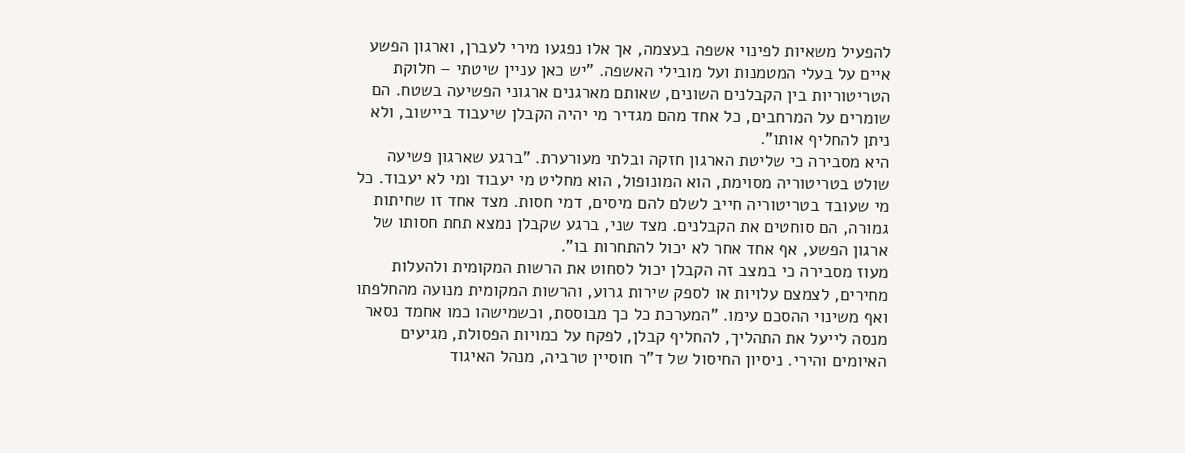להפעיל משאיות לפינוי אשפה בעצמה, אך אלו נפגעו מירי לעברן, וארגון הפשע איים על בעלי המטמנות ועל מובילי האשפה. "יש כאן עניין שיטתי – חלוקת הטריטוריות בין הקבלנים השונים, שאותם מארגנים ארגוני הפשיעה בשטח. הם שומרים על המרחבים, כל אחד מהם מגדיר מי יהיה הקבלן שיעבוד ביישוב, ולא ניתן להחליף אותו".
היא מסבירה כי שליטת הארגון חזקה ובלתי מעורערת. "ברגע שארגון פשיעה שולט בטריטוריה מסוימת, הוא המונופול, הוא מחליט מי יעבוד ומי לא יעבוד. כל מי שעובד בטריטוריה חייב לשלם להם מיסים, דמי חסות. מצד אחד זו שחיתות גמורה, הם סוחטים את הקבלנים. מצד שני, ברגע שקבלן נמצא תחת חסותו של ארגון הפשע, אף אחד אחר לא יכול להתחרות בו".
מעוז מסבירה כי במצב זה הקבלן יכול לסחוט את הרשות המקומית ולהעלות מחירים, לצמצם עלויות או לספק שירות גרוע, והרשות המקומית מנועה מהחלפתו ואף משינוי ההסכם עימו. "המערכת כל כך מבוססת, וכשמישהו כמו אחמד נסאר מנסה לייעל את התהליך, להחליף קבלן, לפקח על כמויות הפסולת, מגיעים האיומים והירי. ניסיון החיסול של ד"ר חוסיין טרביה, מנהל האיגוד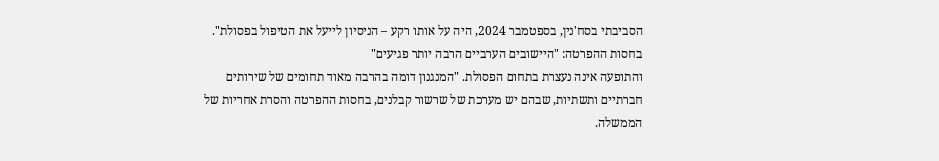הסביבתי בסח'נין, בספטמבר 2024, היה על אותו רקע – הניסיון לייעל את הטיפול בפסולת".
בחסות ההפרטה: "היישובים הערביים הרבה יותר פגיעים"
והתופעה אינה נעצרת בתחום הפסולת. "המנגנון דומה בהרבה מאוד תחומים של שירותים חברתיים ותשתיות, שבהם יש מערכת של שרשור קבלנים, בחסות ההפרטה והסרת אחריות של הממשלה.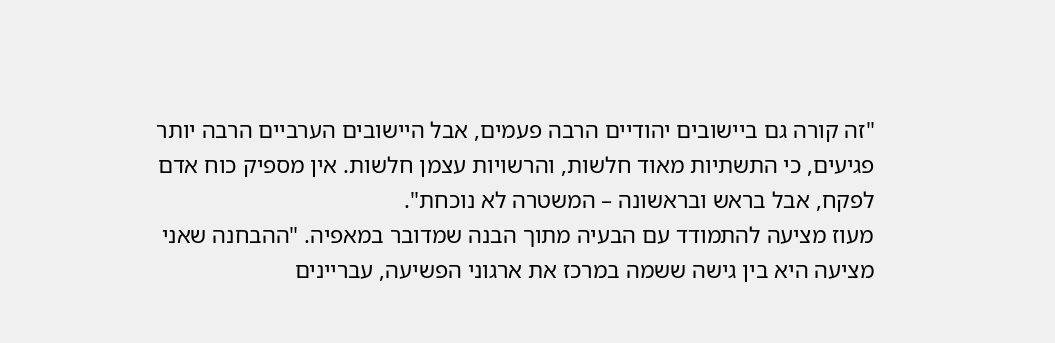"זה קורה גם ביישובים יהודיים הרבה פעמים, אבל היישובים הערביים הרבה יותר פגיעים, כי התשתיות מאוד חלשות, והרשויות עצמן חלשות. אין מספיק כוח אדם לפקח, אבל בראש ובראשונה – המשטרה לא נוכחת".
מעוז מציעה להתמודד עם הבעיה מתוך הבנה שמדובר במאפיה. "ההבחנה שאני מציעה היא בין גישה ששמה במרכז את ארגוני הפשיעה, עבריינים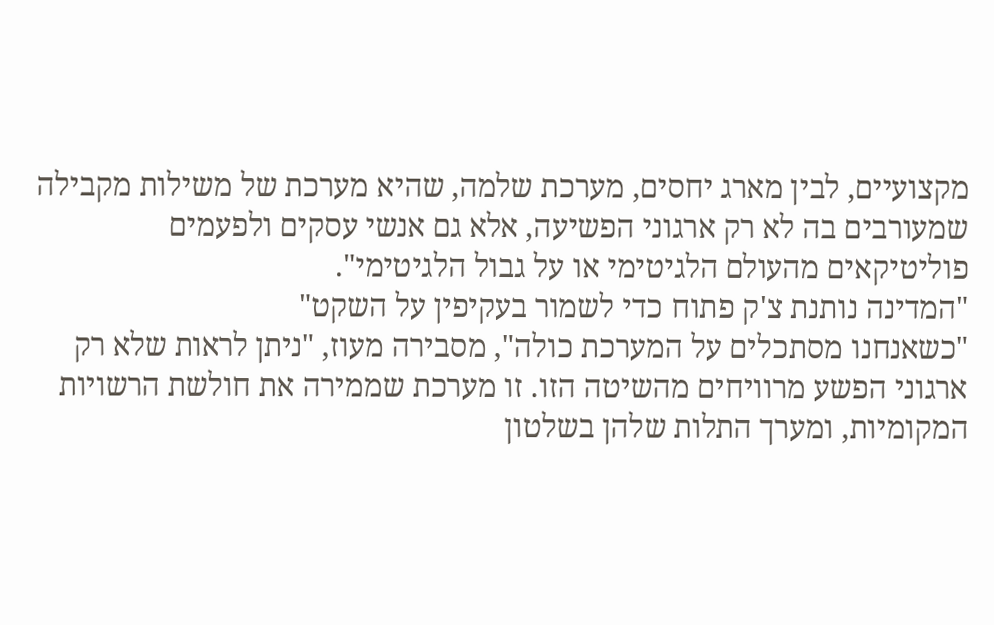מקצועיים, לבין מארג יחסים, מערכת שלמה, שהיא מערכת של משילות מקבילה שמעורבים בה לא רק ארגוני הפשיעה, אלא גם אנשי עסקים ולפעמים פוליטיקאים מהעולם הלגיטימי או על גבול הלגיטימי".
"המדינה נותנת צ'ק פתוח כדי לשמור בעקיפין על השקט"
"כשאנחנו מסתכלים על המערכת כולה", מסבירה מעוז, "ניתן לראות שלא רק ארגוני הפשע מרוויחים מהשיטה הזו. זו מערכת שממירה את חולשת הרשויות המקומיות, ומערך התלות שלהן בשלטון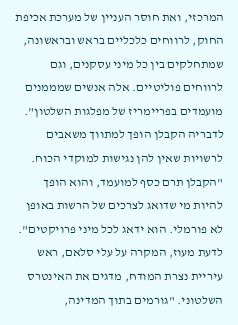המרכזי, ואת חוסר העניין של מערכת אכיפת החוק, לרווחים כלכליים בראש ובראשונה, שמתחלקים בין כל מיני עסקנים, וגם לרווחים פוליטיים. אלה אנשים שמממנים מועמדים בפריימריז של מפלגות השלטון".
לדבריה הקבלן הופך למתווך משאבים לרשויות שאין להן נגישות למוקדי הכוח. "הקבלן תרם כסף למועמד, והוא הופך להיות מי שדואג לצרכים של הרשות באופן לא פורמלי. הוא ידאג לכל מיני פרויקטים".
לדעת מעוז, המקרה על עלי סלאם, ראש עיריית נצרת המודח, מדגים את האינטרס השלטוני. "גורמים בתוך המדינה,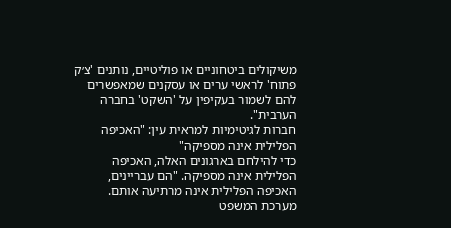משיקולים ביטחוניים או פוליטיים, נותנים 'צ׳ק פתוח' לראשי ערים או עסקנים שמאפשרים להם לשמור בעקיפין על 'השקט' בחברה הערבית".
חברות לגיטימיות למראית עין: "האכיפה הפלילית אינה מספיקה"
כדי להילחם בארגונים האלה, האכיפה הפלילית אינה מספיקה. "הם עבריינים, האכיפה הפלילית אינה מרתיעה אותם. מערכת המשפט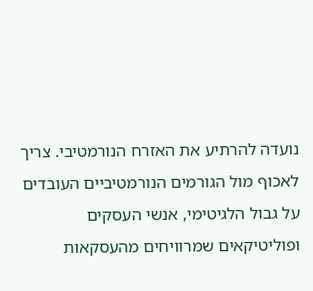נועדה להרתיע את האזרח הנורמטיבי. צריך לאכוף מול הגורמים הנורמטיביים העובדים על גבול הלגיטימי, אנשי העסקים ופוליטיקאים שמרוויחים מהעסקאות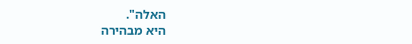האלה".
היא מבהירה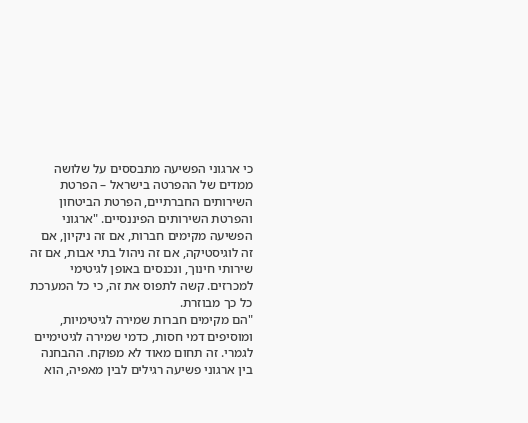כי ארגוני הפשיעה מתבססים על שלושה ממדים של ההפרטה בישראל – הפרטת השירותים החברתיים, הפרטת הביטחון והפרטת השירותים הפיננסיים. "ארגוני הפשיעה מקימים חברות, אם זה ניקיון, אם זה לוגיסטיקה, אם זה ניהול בתי אבות, אם זה שירותי חינוך, ונכנסים באופן לגיטימי למכרזים. קשה לתפוס את זה, כי כל המערכת כל כך מבוזרת.
"הם מקימים חברות שמירה לגיטימיות, ומוסיפים דמי חסות, כדמי שמירה לגיטימיים לגמרי. זה תחום מאוד לא מפוקח. ההבחנה בין ארגוני פשיעה רגילים לבין מאפיה, הוא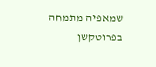שמאפיה מתמחה בפרוטקשן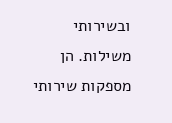ובשירותי משילות. הן מספקות שירותי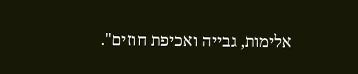אלימות, גבייה ואכיפת חוזים".